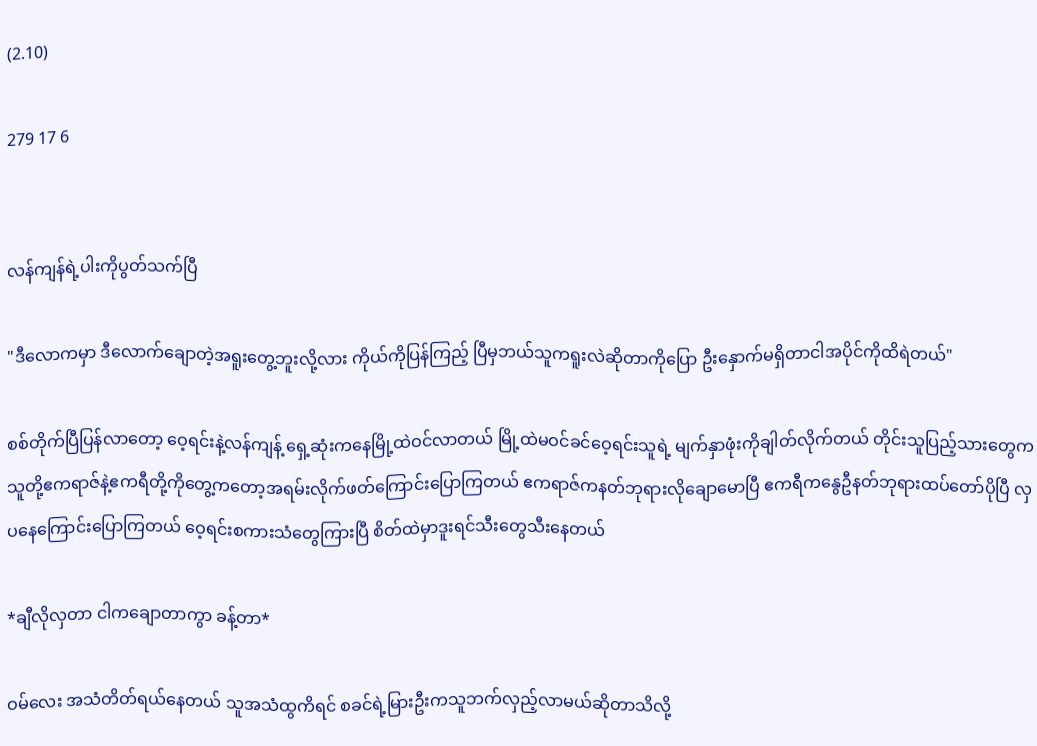(2.10)

279 17 6


လန်ကျန်ရဲ့ပါးကိုပွတ်သက်ပြီ

"ဒီလောကမှာ ဒီလောက်ချောတဲ့အရူးတွေ့ဘူးလို့လား ကိုယ်ကိုပြန်ကြည့် ပြီမှဘယ်သူကရူးလဲဆိုတာ‌ကိုပြော ဦးနှောက်မရှိတာငါအပိုင်ကိုထိရဲတယ်"

စစ်တိုက်ပြီပြန်လာတော့ ဝေ့ရင်းနဲ့လန်ကျန့် ရှေ့ဆုံးကနေမြို့ထဲဝင်လာတယ် မြို့ထဲမဝင်ခင်ဝေ့ရင်းသူရဲ့ မျက်နှာဖုံးကိုချါတ်လိုက်တယ် တိုင်းသူပြည့်သားတွေက သူတို့ဧကရာဇ်နဲ့ဧကရီတို့ကိုတွေ့ကတော့အရမ်းလိုက်ဖတ်ကြောင်းပြောကြတယ် ဧကရာဇ်ကနတ်ဘုရားလိုချောမောပြီ ဧကရီကနွေဦနတ်ဘုရားထပ်တော်ပိုပြီ လှပနေကြောင်းပြောကြတယ် ဝေ့ရင်းစကားသံတွေကြားပြီ စိတ်ထဲမှာဒူးရင်သီးတွေသီးနေတယ်

*ချီလိုလှတာ ငါကချောတာကွာ ခန့်တာ*

ဝမ်လေး အသံတိတ်ရယ်နေတယ် သူအသံထွကိရင် စခင်ရဲ့မြားဦးကသူဘက်လှည့်လာမယ်ဆိုတာသိလို့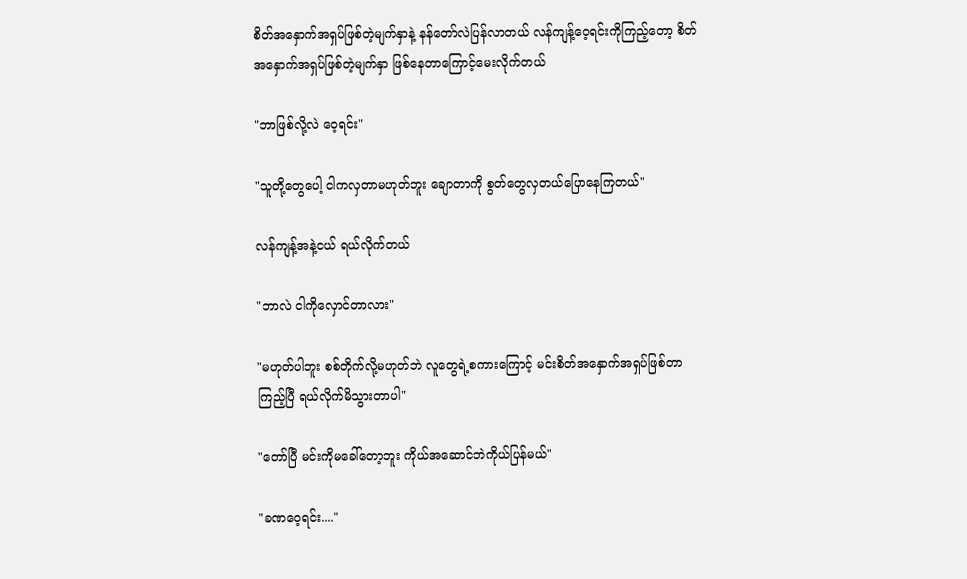စိတ်အနှောက်အရှပ်ဖြစ်တဲ့မျက်နှာနဲ့ နန်တော်လဲပြန်လာတယ် လန်ကျန့်ဝေ့ရင်းကိုကြည့်တော့ စိတ်အနှောက်အရှပ်ဖြစ်တဲ့မျက်နှာ ဖြစ်နေတာကြောင့်မေးလိုက်တယ်

"ဘာဖြစ်လို့လဲ ဝေ့ရင်း"

"သူတို့တွေပေါ့ ငါကလှတာမဟုတ်ဘူး ချောတာကို စွတ်တွေလှတယ်ပြောနေကြတယ်"

လန်ကျန့်အနဲ့ငယ် ရယ်လိုက်တယ်

"ဘာလဲ ငါကိုလှောင်တာလား"

"မဟုတ်ပါဘူး စစ်တိုက်လို့မဟုတ်ဘဲ လူတွေရဲ့စကားကြောင့် မင်းစိတ်အနှောက်အရှပ်ဖြစ်တာကြည့်ပြီ ရယ်လိုက်မိသွားတာပါ"

"တော်ပြီ မင်းကိုမခေါ်တော့ဘူး ကိုယ်အဆောင်ဘဲကိုယ်ပြန်မယ်"

"ခဏဝေ့ရင်း...."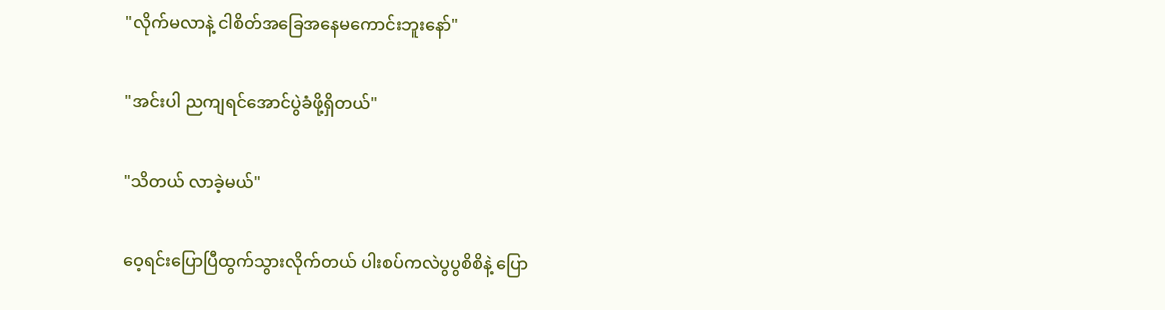"လိုက်မလာနဲ့ ငါစိတ်အခြေအနေမကောင်းဘူးနော်"

"အင်းပါ ညကျရင်အောင်ပွဲခံဖို့ရှိတယ်"

"သိတယ် လာခဲ့မယ်"

ဝေ့ရင်းပြောပြီထွက်သွားလိုက်တယ် ပါးစပ်ကလဲပွပွစိစိနဲ့ ပြော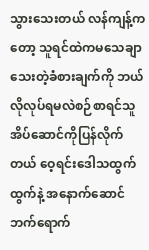သွားသေးတယ် လန်ကျန့်ကတော့ သူရင်ထဲကမသေချာသေးတဲ့ခံစားချက်ကို ဘယ်လိုလုပ်ရမလဲစဉ်စာရင်သူအိပ်ဆောင်ကိုပြန်လိုက်တယ် ဝေ့ရင်းဒေါသထွက်ထွက်နဲ့ အနောက်‌ဆောင်ဘက်ရောက်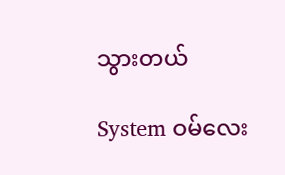သွားတယ်

System ဝမ်လေး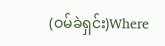(ဝမ်ခဲရှင်း)Where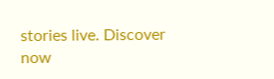stories live. Discover now